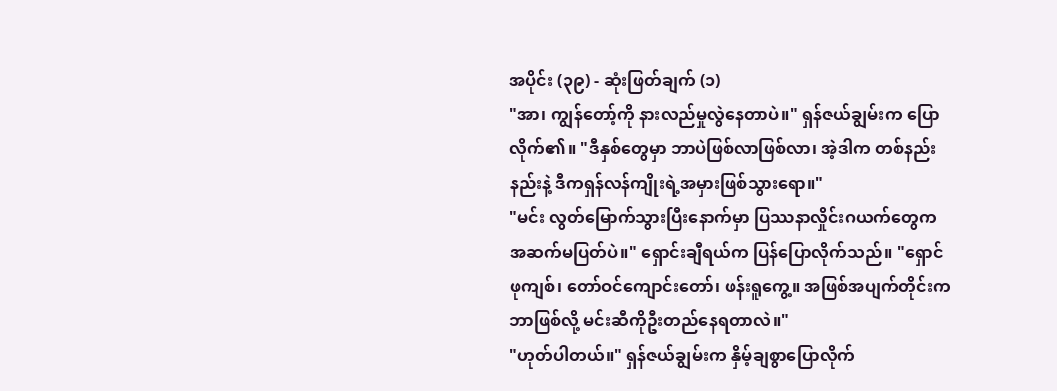အပိုင်း (၃၉) - ဆုံးဖြတ်ချက် (၁)
"အာ၊ ကျွန်တော့်ကို နားလည်မှုလွဲနေတာပဲ။" ရှန်ဇယ်ချွမ်းက ပြောလိုက်၏။ "ဒီနှစ်တွေမှာ ဘာပဲဖြစ်လာဖြစ်လာ၊ အဲ့ဒါက တစ်နည်းနည်းနဲ့ ဒီကရှန်လန်ကျိုးရဲ့အမှားဖြစ်သွားရော။"
"မင်း လွတ်မြောက်သွားပြီးနောက်မှာ ပြဿနာလှိုင်းဂယက်တွေက အဆက်မပြတ်ပဲ။" ရှောင်းချီရယ်က ပြန်ပြောလိုက်သည်။ "ရှောင်ဖုကျစ်၊ တော်ဝင်ကျောင်းတော်၊ ဖန်းရူကွေ့။ အဖြစ်အပျက်တိုင်းက ဘာဖြစ်လို့ မင်းဆီကိုဦးတည်နေရတာလဲ။"
"ဟုတ်ပါတယ်။" ရှန်ဇယ်ချွမ်းက နှိမ့်ချစွာပြောလိုက်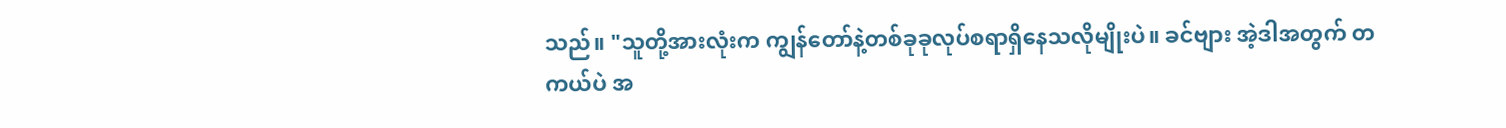သည်။ "သူတို့အားလုံးက ကျွန်တော်နဲ့တစ်ခုခုလုပ်စရာရှိနေသလိုမျိုးပဲ။ ခင်ဗျား အဲ့ဒါအတွက် တကယ်ပဲ အ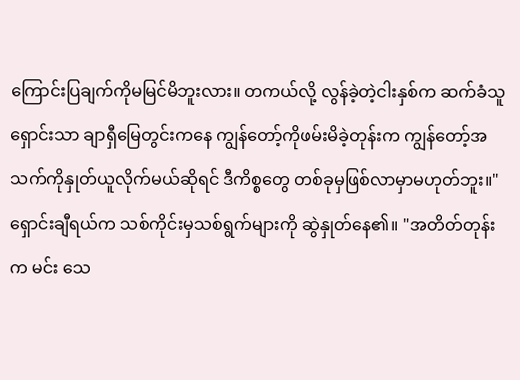ကြောင်းပြချက်ကိုမမြင်မိဘူးလား။ တကယ်လို့ လွန်ခဲ့တဲ့ငါးနှစ်က ဆက်ခံသူရှောင်းသာ ချာရှီမြေတွင်းကနေ ကျွန်တော့်ကိုဖမ်းမိခဲ့တုန်းက ကျွန်တော့်အသက်ကိုနှုတ်ယူလိုက်မယ်ဆိုရင် ဒီကိစ္စတွေ တစ်ခုမှဖြစ်လာမှာမဟုတ်ဘူး။"
ရှောင်းချီရယ်က သစ်ကိုင်းမှသစ်ရွက်များကို ဆွဲနှုတ်နေ၏။ "အတိတ်တုန်းက မင်း သေ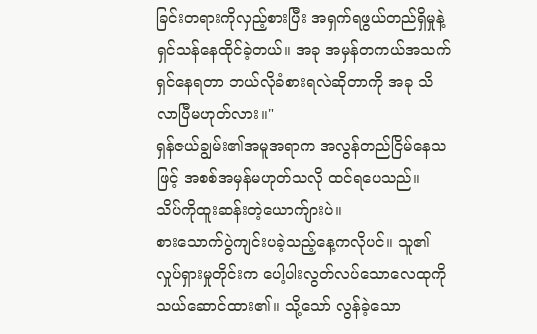ခြင်းတရားကိုလှည့်စားပြီး အရှက်ရဖွယ်တည်ရှိမှုနဲ့ ရှင်သန်နေထိုင်ခဲ့တယ်။ အခု အမှန်တကယ်အသက်ရှင်နေရတာ ဘယ်လိုခံစားရလဲဆိုတာကို အခု သိလာပြီမဟုတ်လား။"
ရှန်ဇယ်ချွမ်း၏အမူအရာက အလွန်တည်ငြိမ်နေသဖြင့် အစစ်အမှန်မဟုတ်သလို ထင်ရပေသည်။
သိပ်ကိုထူးဆန်းတဲ့ယောက်ျားပဲ။
စားသောက်ပွဲကျင်းပခဲ့သည့်နေ့ကလိုပင်။ သူ၏လှုပ်ရှားမှုတိုင်းက ပေါ့ပါးလွတ်လပ်သောလေထုကို သယ်ဆောင်ထား၏။ သို့သော် လွန်ခဲ့သော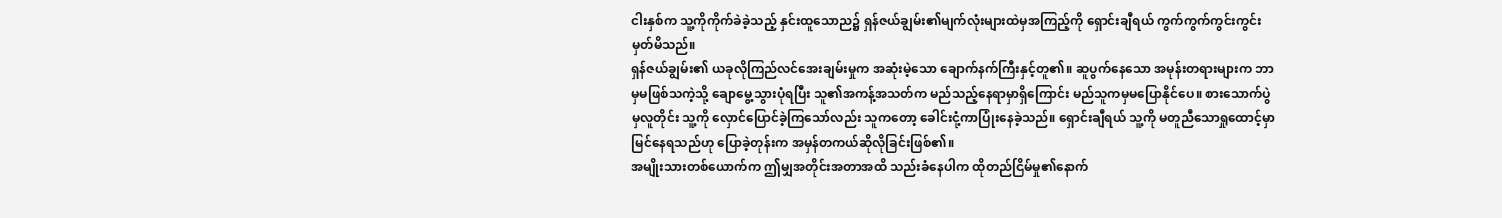ငါးနှစ်က သူ့ကိုကိုက်ခဲခဲ့သည့် နှင်းထူသောည၌ ရှန်ဇယ်ချွမ်း၏မျက်လုံးများထဲမှအကြည့်ကို ရှောင်းချီရယ် ကွက်ကွက်ကွင်းကွင်းမှတ်မိသည်။
ရှန်ဇယ်ချွမ်း၏ ယခုလိုကြည်လင်အေးချမ်းမှုက အဆုံးမဲ့သော ချောက်နက်ကြီးနှင့်တူ၏။ ဆူပွက်နေသော အမုန်းတရားများက ဘာမှမဖြစ်သကဲ့သို့ ချောမွေ့သွားပုံရပြီး သူ၏အကန့်အသတ်က မည်သည့်နေရာမှာရှိကြောင်း မည်သူကမှမပြောနိုင်ပေ။ စားသောက်ပွဲမှလူတိုင်း သူ့ကို လှောင်ပြောင်ခဲ့ကြသော်လည်း သူကတော့ ခေါင်းငုံ့ကာပြုံးနေခဲ့သည်။ ရှောင်းချီရယ် သူ့ကို မတူညီသောရှုထောင့်မှာမြင်နေရသည်ဟု ပြောခဲ့တုန်းက အမှန်တကယ်ဆိုလိုခြင်းဖြစ်၏။
အမျိုးသားတစ်ယောက်က ဤမျှအတိုင်းအတာအထိ သည်းခံနေပါက ထိုတည်ငြိမ်မှု၏နောက်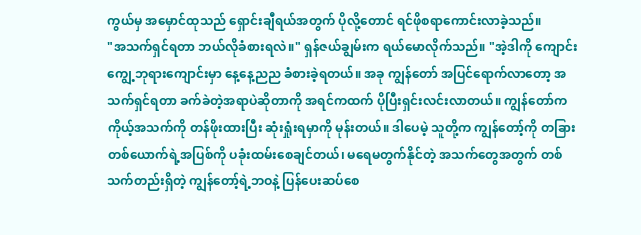ကွယ်မှ အမှောင်ထုသည် ရှောင်းချီရယ်အတွက် ပိုလို့တောင် ရင်ဖိုစရာကောင်းလာခဲ့သည်။
"အသက်ရှင်ရတာ ဘယ်လိုခံစားရလဲ။" ရှန်ဇယ်ချွမ်းက ရယ်မောလိုက်သည်။ "အဲ့ဒါကို ကျောင်းကျွေ့ဘုရားကျောင်းမှာ နေ့နေ့ညည ခံစားခဲ့ရတယ်။ အခု ကျွန်တော် အပြင်ရောက်လာတော့ အသက်ရှင်ရတာ ခက်ခဲတဲ့အရာပဲဆိုတာကို အရင်ကထက် ပိုပြီးရှင်းလင်းလာတယ်။ ကျွန်တော်က ကိုယ့်အသက်ကို တန်ဖိုးထားပြီး ဆုံးရှုံးရမှာကို မုန်းတယ်။ ဒါပေမဲ့ သူတို့က ကျွန်တော့်ကို တခြားတစ်ယောက်ရဲ့အပြစ်ကို ပခုံးထမ်းစေချင်တယ်၊ မရေမတွက်နိုင်တဲ့ အသက်တွေအတွက် တစ်သက်တည်းရှိတဲ့ ကျွန်တော့်ရဲ့ဘဝနဲ့ ပြန်ပေးဆပ်စေ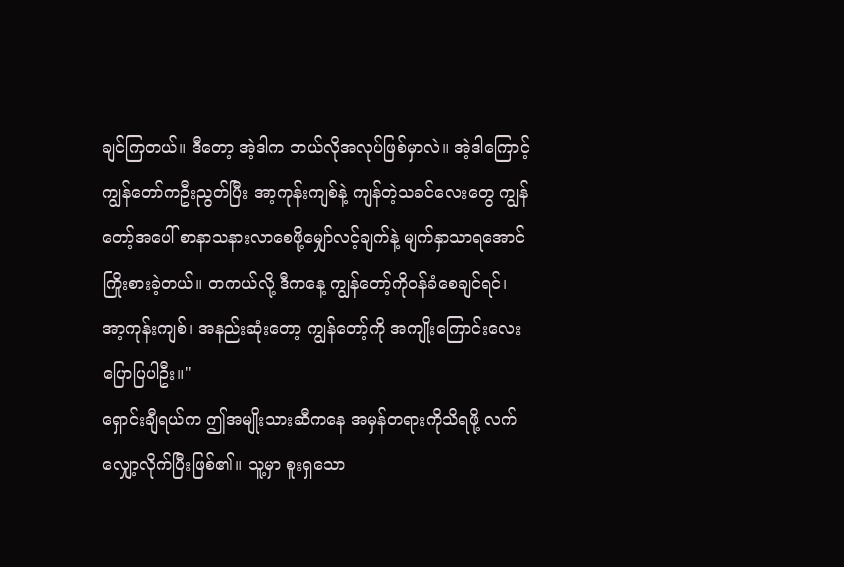ချင်ကြတယ်။ ဒီတော့ အဲ့ဒါက ဘယ်လိုအလုပ်ဖြစ်မှာလဲ။ အဲ့ဒါကြောင့် ကျွန်တော်ကဦးညွတ်ပြီး အာ့ကုန်းကျစ်နဲ့ ကျန်တဲ့သခင်လေးတွေ ကျွန်တော့်အပေါ် စာနာသနားလာစေဖို့မျှော်လင့်ချက်နဲ့ မျက်နှာသာရအောင် ကြိုးစားခဲ့တယ်။ တကယ်လို့ ဒီကနေ့ ကျွန်တော့်ကိုဝန်ခံစေချင်ရင်၊ အာ့ကုန်းကျစ်၊ အနည်းဆုံးတော့ ကျွန်တော့်ကို အကျိုးကြောင်းလေး ပြောပြပါဦး။"
ရှောင်းချီရယ်က ဤအမျိုးသားဆီကနေ အမှန်တရားကိုသိရဖို့ လက်လျှော့လိုက်ပြီးဖြစ်၏။ သူ့မှာ စူးရှသော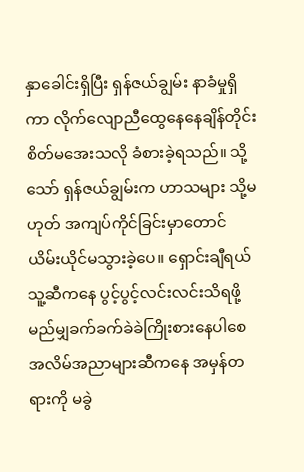နှာခေါင်းရှိပြီး ရှန်ဇယ်ချွမ်း နာခံမှုရှိကာ လိုက်လျောညီထွေနေနေချိန်တိုင်း စိတ်မအေးသလို ခံစားခဲ့ရသည်။ သို့သော် ရှန်ဇယ်ချွမ်းက ဟာသများ သို့မဟုတ် အကျပ်ကိုင်ခြင်းမှာတောင် ယိမ်းယိုင်မသွားခဲ့ပေ။ ရှောင်းချီရယ် သူ့ဆီကနေ ပွင့်ပွင့်လင်းလင်းသိရဖို့ မည်မျှခက်ခက်ခဲခဲကြိုးစားနေပါစေ အလိမ်အညာများဆီကနေ အမှန်တရားကို မခွဲ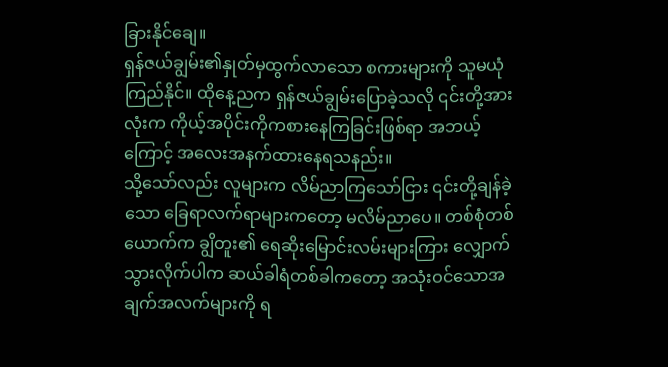ခြားနိုင်ချေ။
ရှန်ဇယ်ချွမ်း၏နှုတ်မှထွက်လာသော စကားများကို သူမယုံကြည်နိုင်။ ထိုနေ့ညက ရှန်ဇယ်ချွမ်းပြောခဲ့သလို ၎င်းတို့အားလုံးက ကိုယ့်အပိုင်းကိုကစားနေကြခြင်းဖြစ်ရာ အဘယ့်ကြောင့် အလေးအနက်ထားနေရသနည်း။
သို့သော်လည်း လူများက လိမ်ညာကြသော်ငြား ၎င်းတို့ချန်ခဲ့သော ခြေရာလက်ရာများကတော့ မလိမ်ညာပေ။ တစ်စုံတစ်ယောက်က ချွိတူး၏ ရေဆိုးမြောင်းလမ်းများကြား လျှောက်သွားလိုက်ပါက ဆယ်ခါရံတစ်ခါကတော့ အသုံးဝင်သောအချက်အလက်များကို ရ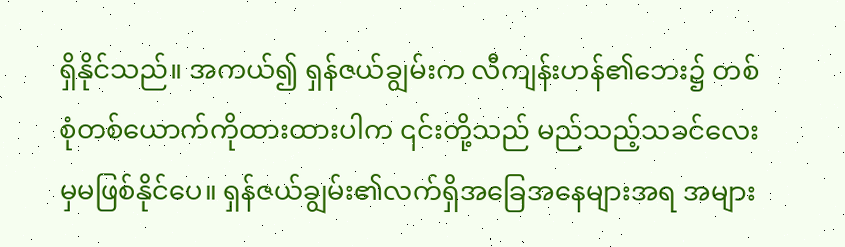ရှိနိုင်သည်။ အကယ်၍ ရှန်ဇယ်ချွမ်းက လီကျန်းဟန်၏ဘေး၌ တစ်စုံတစ်ယောက်ကိုထားထားပါက ၎င်းတို့သည် မည်သည့်သခင်လေးမှမဖြစ်နိုင်ပေ။ ရှန်ဇယ်ချွမ်း၏လက်ရှိအခြေအနေများအရ အများ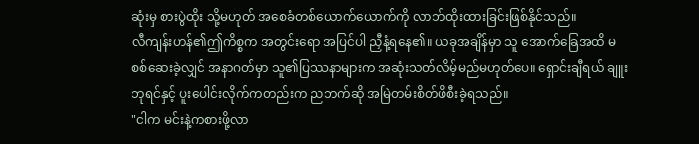ဆုံးမှ စားပွဲထိုး သို့မဟုတ် အစေခံတစ်ယောက်ယောက်ကို လာဘ်ထိုးထားခြင်းဖြစ်နိုင်သည်။
လီကျန်းဟန်၏ဤကိစ္စက အတွင်းရော အပြင်ပါ ညှီနံ့ရနေ၏။ ယခုအချိန်မှာ သူ အောက်ခြေအထိ မစစ်ဆေးခဲ့လျှင် အနာဂတ်မှာ သူ၏ပြဿနာများက အဆုံးသတ်လိမ့်မည်မဟုတ်ပေ။ ရှောင်းချီရယ် ချူးဘုရင်နှင့် ပူးပေါင်းလိုက်ကတည်းက ညဘက်ဆို အမြဲတမ်းစိတ်ဖိစီးခဲ့ရသည်။
"ငါက မင်းနဲ့ကစားဖို့လာ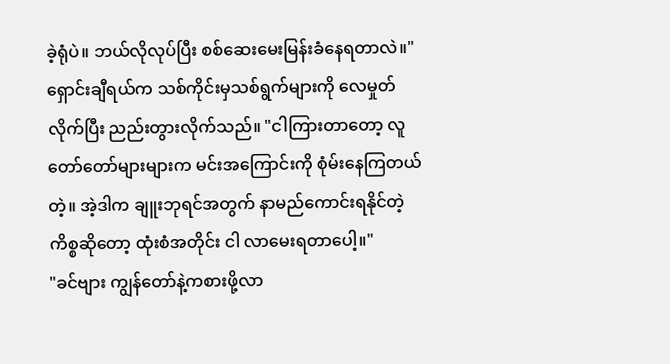ခဲ့ရုံပဲ။ ဘယ်လိုလုပ်ပြီး စစ်ဆေးမေးမြန်းခံနေရတာလဲ။" ရှောင်းချီရယ်က သစ်ကိုင်းမှသစ်ရွက်များကို လေမှုတ်လိုက်ပြီး ညည်းတွားလိုက်သည်။ "ငါကြားတာတော့ လူတော်တော်များများက မင်းအကြောင်းကို စုံမ်းနေကြတယ်တဲ့။ အဲ့ဒါက ချူးဘုရင်အတွက် နာမည်ကောင်းရနိုင်တဲ့ကိစ္စဆိုတော့ ထုံးစံအတိုင်း ငါ လာမေးရတာပေါ့။"
"ခင်ဗျား ကျွန်တော်နဲ့ကစားဖို့လာ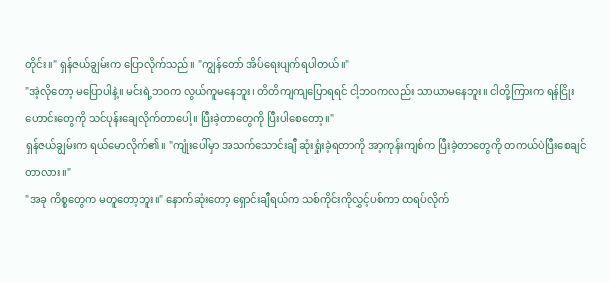တိုင်း။" ရှန်ဇယ်ချွမ်းက ပြောလိုက်သည်။ "ကျွန်တော် အိပ်ရေးပျက်ရပါတယ်။"
"အဲ့လိုတော့ မပြောပါနဲ့။ မင်းရဲ့ဘဝက လွယ်ကူမနေဘူး၊ တိတိကျကျပြောရရင် ငါ့ဘဝကလည်း သာယာမနေဘူး။ ငါတို့ကြားက ရန်ငြိုးဟောင်းတွေကို သင်ပုန်းချေလိုက်တာပေါ့။ ပြီးခဲ့တာတွေကို ပြီးပါစေတော့။"
ရှန်ဇယ်ချွမ်းက ရယ်မောလိုက်၏။ "ကျုံးပေါ်မှာ အသက်သောင်းချီ ဆုံးရှုံးခဲ့ရတာကို အာ့ကုန်းကျစ်က ပြီးခဲ့တာတွေကို တကယ်ပဲပြီးစေချင်တာလား။"
"အခု ကိစ္စတွေက မတူတော့ဘူး။" နောက်ဆုံးတော့ ရှောင်းချီရယ်က သစ်ကိုင်းကိုလွှင့်ပစ်ကာ ထရပ်လိုက်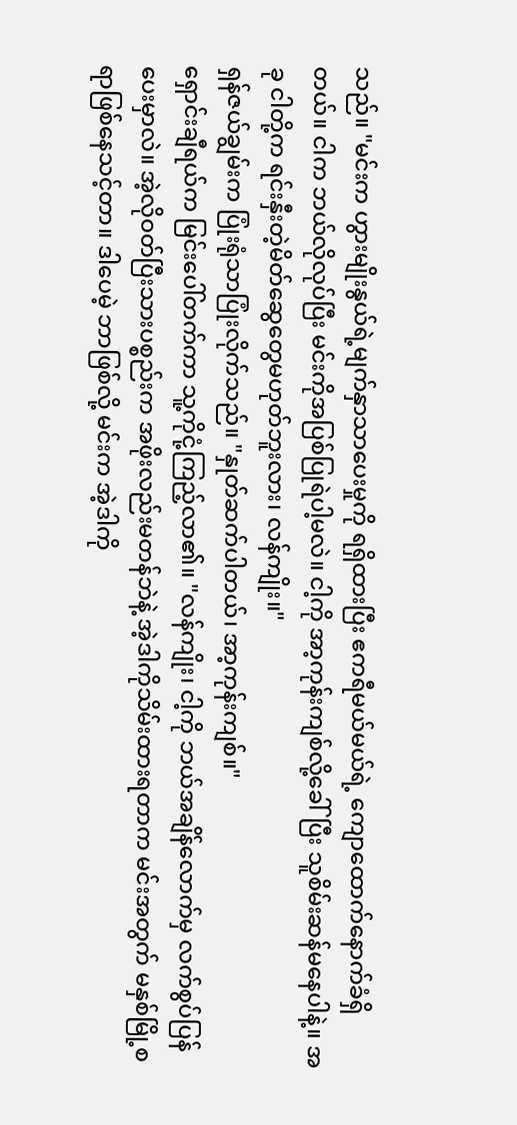သည်။ "မင်းက ဟွားမျိုးနွယ်ရဲ့မျက်နှာသာပေးမှုကို ရရှိထားပြီး ဧကရီမယ်မယ်ရဲ့ ကျောထောက်နောက်ခံရှိတယ်။ ငါက ဘယ်လိုလုပ်ပြီး မင်းကိုအပြစ်ပြုရဲပါ့မလဲ။ ငါ့ကို အာ့ကုန်းကျစ်လို့ခေါ်ပြီး သူစိမ်းဆန်မနေပါနဲ့။ အခု ငါတို့က ရင်းနှီးတဲ့မိတ်ဆွေတွေမဟုတ်ဘူးလား၊ လန်ကျိုး။"
ရှန်ဇယ်ချွမ်းက ပြုံးရုံသာပြုံးလိုက်သည်။ "နှုတ်ဆက်ပါတယ်၊ အာ့ကုန်းကျစ်။"
ရှောင်းချီရယ်က မြင်းပေါ်တက်ကာ သူ့ကိုငုံ့ကြည့်လာ၏။ "လန်ကျိုး၊ ငါ့ကို ဘယ်အချိန်လောက်မှ လက်စွပ်ပြန်ပေးမှာလဲ။ အဲ့လိုဝတ်ပြီးသားပစ္စည်းက အဖိုးလည်းမတန်ဘဲနဲ့ အဲ့ဒါကိုသိမ်းထားရတာက မင်းအတွက် မနှစ်မြို့စရာဖြစ်နေသင့်တာ။ ဒါပေမဲ့ ဘာဖြစ်လို့ မင်းက အဲ့ဒါကို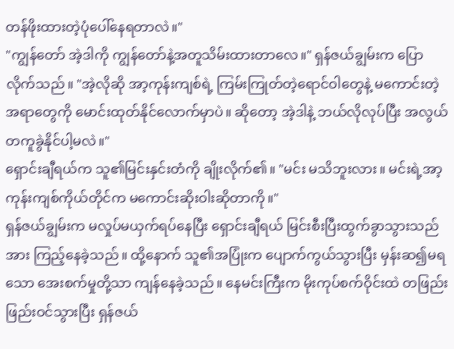တန်ဖိုးထားတဲ့ပုံပေါ်နေရတာလဲ။"
"ကျွန်တော် အဲ့ဒါကို ကျွန်တော်နဲ့အတူသိမ်းထားတာလေ။" ရှန်ဇယ်ချွမ်းက ပြောလိုက်သည်။ "အဲ့လိုဆို အာ့ကုန်းကျစ်ရဲ့ ကြမ်းကြုတ်တဲ့ရောင်ဝါတွေနဲ့ မကောင်းတဲ့အရာတွေကို မောင်းထုတ်နိုင်လောက်မှာပဲ။ ဆိုတော့ အဲ့ဒါနဲ့ ဘယ်လိုလုပ်ပြီး အလွယ်တကူခွဲနိုင်ပါ့မလဲ။"
ရှောင်းချီရယ်က သူ၏မြင်းနှင်းတံကို ချိုးလိုက်၏။ "မင်း မသိဘူးလား။ မင်းရဲ့အာ့ကုန်းကျစ်ကိုယ်တိုင်က မကောင်းဆိုးဝါးဆိုတာကို။"
ရှန်ဇယ်ချွမ်းက မလှုပ်မယှက်ရပ်နေပြီး ရှောင်းချီရယ် မြင်းစီးပြီးထွက်ခွာသွားသည်အား ကြည့်နေခဲ့သည်။ ထို့နောက် သူ၏အပြုံးက ပျောက်ကွယ်သွားပြီး မှန်းဆ၍မရသော အေးစက်မှုတို့သာ ကျန်နေခဲ့သည်။ နေမင်းကြီးက မိုးကုပ်စက်ဝိုင်းထဲ တဖြည်းဖြည်းဝင်သွားပြီး ရှန်ဇယ်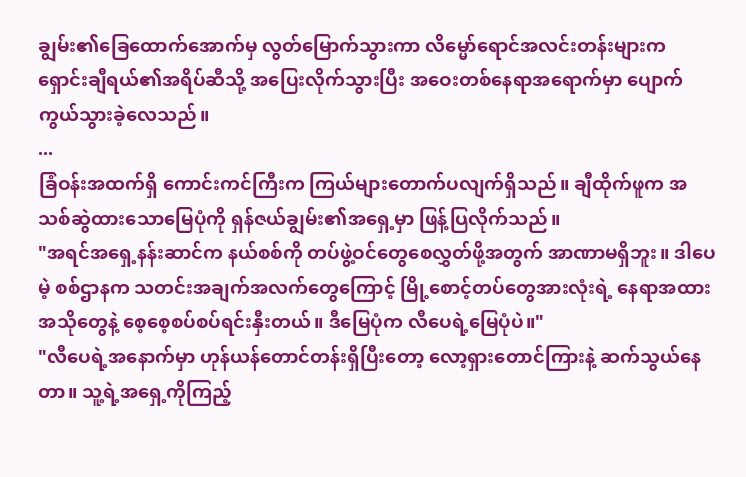ချွမ်း၏ခြေထောက်အောက်မှ လွတ်မြောက်သွားကာ လိမ္မော်ရောင်အလင်းတန်းများက ရှောင်းချီရယ်၏အရိပ်ဆီသို့ အပြေးလိုက်သွားပြီး အဝေးတစ်နေရာအရောက်မှာ ပျောက်ကွယ်သွားခဲ့လေသည်။
...
ခြံဝန်းအထက်ရှိ ကောင်းကင်ကြီးက ကြယ်များတောက်ပလျက်ရှိသည်။ ချီထိုက်ဖူက အသစ်ဆွဲထားသောမြေပုံကို ရှန်ဇယ်ချွမ်း၏အရှေ့မှာ ဖြန့်ပြလိုက်သည်။
"အရင်အရှေ့နန်းဆာင်က နယ်စစ်ကို တပ်ဖွဲ့ဝင်တွေစေလွှတ်ဖို့အတွက် အာဏာမရှိဘူး။ ဒါပေမဲ့ စစ်ဌာနက သတင်းအချက်အလက်တွေကြောင့် မြို့စောင့်တပ်တွေအားလုံးရဲ့ နေရာအထားအသိုတွေနဲ့ စေ့စေ့စပ်စပ်ရင်းနှီးတယ်။ ဒီမြေပုံက လီပေရဲ့မြေပုံပဲ။"
"လီပေရဲ့အနောက်မှာ ဟုန်ယန်တောင်တန်းရှိပြီးတော့ လော့ရှားတောင်ကြားနဲ့ ဆက်သွယ်နေတာ။ သူ့ရဲ့အရှေ့ကိုကြည့်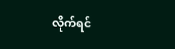လိုက်ရင်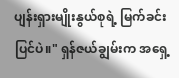ပျန်းရှားမျိုးနွယ်စုရဲ့ မြက်ခင်းပြင်ပဲ။" ရှန်ဇယ်ချွမ်းက အရှေ့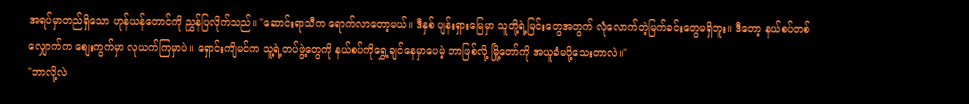အရပ်မှာတည်ရှိသော ဟုန်ယန်တောင်ကို ညွှန်ပြလိုက်သည်။ "ဆောင်းရာသီက ရောက်လာတော့မယ်။ ဒီနှစ် ပျန်းရှားမြေမှာ သူတို့ရဲ့မြင်းတွေအတွက် လုံလောက်တဲ့မြက်ခင်းတွေမရှိဘူး။ ဒီတော့ နယ်စပ်တစ်လျှောက်က စျေးကွက်မှာ လုယက်ကြမှာပဲ။ ရှောင်းကျိမင်က သူ့ရဲ့တပ်ဖွဲ့တွေကို နယ်စပ်ကိုရွှေ့ချင်နေမှာပေမဲ့ ဘာဖြစ်လို့ မြို့တော်ကို အယူခံမပို့သေးတာလဲ။"
"ဘာလို့လဲ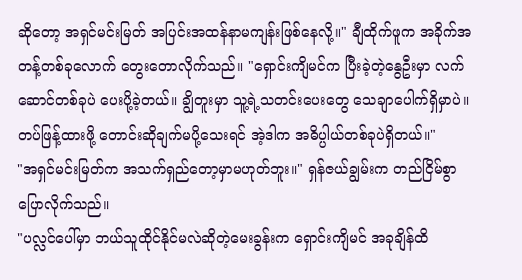ဆိုတော့ အရှင်မင်းမြတ် အပြင်းအထန်နာမကျန်းဖြစ်နေလို့။" ချီထိုက်ဖူက အခိုက်အတန့်တစ်ခုလောက် တွေးတောလိုက်သည်။ "ရှောင်းကျိမင်က ပြီးခဲ့တဲ့နွေဦးမှာ လက်ဆောင်တစ်ခုပဲ ပေးပို့ခဲ့တယ်။ ချွိတူးမှာ သူ့ရဲ့သတင်းပေးတွေ သေချာပေါက်ရှိမှာပဲ။ တပ်ဖြန့်ထားဖို့ တောင်းဆိုချက်မပို့သေးရင် အဲ့ဒါက အဓိပ္ပါယ်တစ်ခုပဲရှိတယ်။"
"အရှင်မင်းမြတ်က အသက်ရှည်တော့မှာမဟုတ်ဘူး။" ရှန်ဇယ်ချွမ်းက တည်ငြိမ်စွာပြောလိုက်သည်။
"ပလ္လင်ပေါ်မှာ ဘယ်သူထိုင်နိုင်မလဲဆိုတဲ့မေးခွန်းက ရှောင်းကျိမင် အခုချိန်ထိ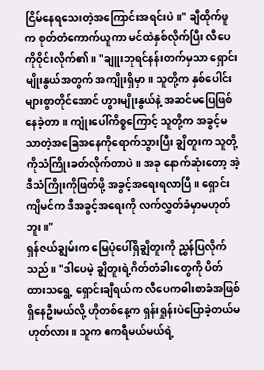ငြိမ်နေရသေးတဲ့အကြောင်းအရင်းပဲ။" ချီထိုက်ဖူက စုတ်တံကောက်ယူကာ မင်ထဲနှစ်လိုက်ပြီး လီပေကိုဝိုင်းလိုက်၏။ "ချူးဘုရင်နန်းတက်မှသာ ရှောင်းမျိုးနွယ်အတွက် အကျိုးရှိမှာ။ သူတို့က နှစ်ပေါင်းများစွာတိုင်အောင် ဟွားမျိုးနွယ်နဲ့ အဆင်မပြေဖြစ်နေခဲ့တာ။ ကျုံးပေါ်ကိစ္စကြောင့် သူတို့က အခွင့်မသာတဲ့အခြေအနေကိုရောက်သွားပြီး ချွိတူးက သူတို့ကိုသံကြိုးခတ်လိုက်တာပဲ။ အခု နောက်ဆုံးတော့ အဲ့ဒီသံကြိုးကိုဖြတ်ဖို့ အခွင့်အရေးရလာပြီ။ ရှောင်းကျိမင်က ဒီအခွင့်အရေးကို လက်လွှတ်ခံမှာမဟုတ်ဘူး။"
ရှန်ဇယ်ချွမ်းက မြေပုံပေါ်ရှိချွိတူးကို ညွှန်ပြလိုက်သည်။ "ဒါပေမဲ့ ချွိတူးရဲ့ဂိတ်တံခါးတွေကို ပိတ်ထားသရွေ့ ရှောင်းချီရယ်က လီပေကဓါးစာခံအဖြစ် ရှိနေဦးမယ်လို့ ဟိုတစ်နေ့က ရှန်းရှုန်းပဲပြောခဲ့တယ်မဟုတ်လား။ သူက ဧကရီမယ်မယ်ရဲ့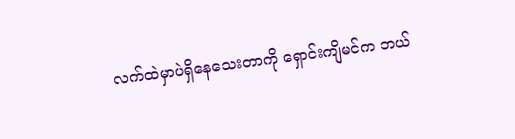လက်ထဲမှာပဲရှိနေသေးတာကို ရှောင်းကျိမင်က ဘယ်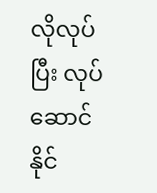လိုလုပ်ပြီး လုပ်ဆောင်နိုင်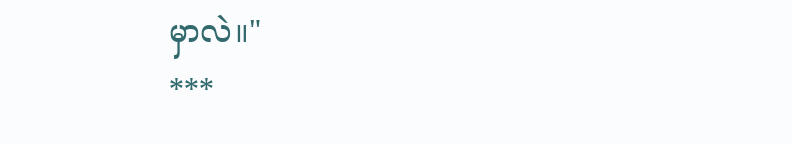မှာလဲ။"
***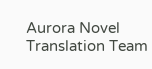Aurora Novel Translation Team